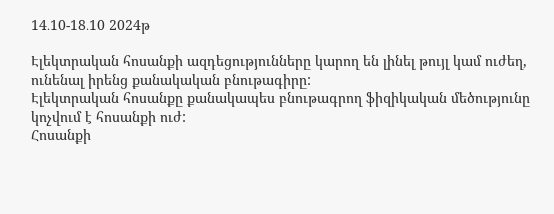14․10-18․10 2024թ

Էլեկտրական հոսանքի ազդեցությունները կարող են լինել թույլ կամ ուժեղ, ունենալ իրենց քանակական բնութագիրը:
Էլեկտրական հոսանքը քանակապես բնութագրող ֆիզիկական մեծությունը կոչվում է հոսանքի ուժ:
Հոսանքի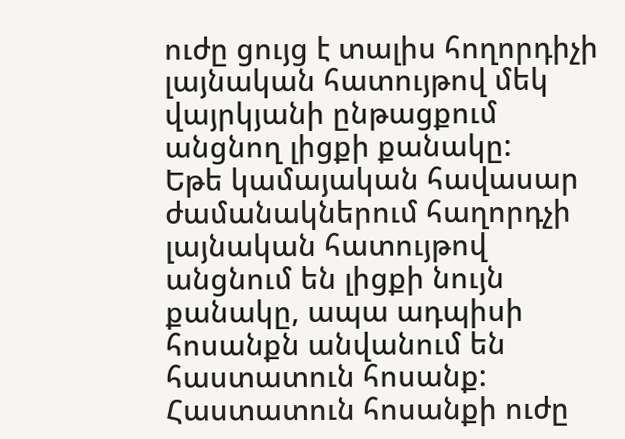ուժը ցույց է տալիս հողորդիչի լայնական հատույթով մեկ վայրկյանի ընթացքում անցնող լիցքի քանակը:
Եթե կամայական հավասար ժամանակներում հաղորդչի լայնական հատույթով անցնում են լիցքի նույն քանակը, ապա ադպիսի հոսանքն անվանում են հաստատուն հոսանք:
Հաստատուն հոսանքի ուժը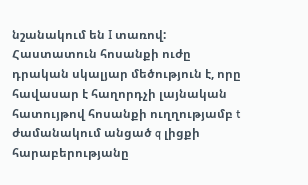նշանակում են I տառով:
Հաստատուն հոսանքի ուժը դրական սկալյար մեծություն է, որը հավասար է հաղորդչի լայնական հատույթով հոսանքի ուղղությամբ t ժամանակում անցած q լիցքի հարաբերությանը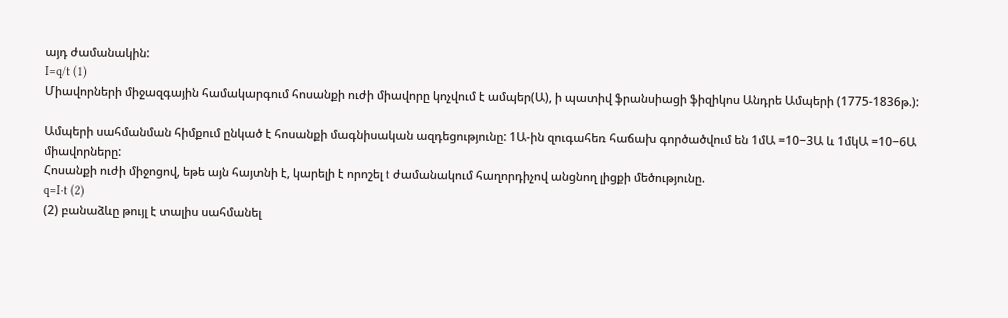այդ ժամանակին:
I=q/t (1)
Միավորների միջազգային համակարգում հոսանքի ուժի միավորը կոչվում է ամպեր(Ա), ի պատիվ ֆրանսիացի ֆիզիկոս Անդրե Ամպերի (1775-1836թ.):

Ամպերի սահմանման հիմքում ընկած է հոսանքի մագնիսական ազդեցությունը: 1Ա-ին զուգահեռ հաճախ գործածվում են 1մԱ =10−3Ա և 1մկԱ =10−6Ա միավորները:
Հոսանքի ուժի միջոցով, եթե այն հայտնի է, կարելի է որոշել t ժամանակում հաղորդիչով անցնող լիցքի մեծությունը.
q=I⋅t (2)
(2) բանաձևը թույլ է տալիս սահմանել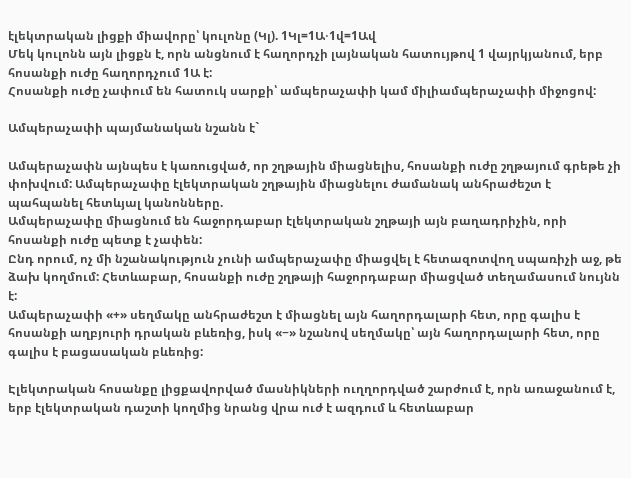էլեկտրական լիցքի միավորը՝ կուլոնը (Կլ). 1Կլ=1Ա⋅1վ=1Ավ
Մեկ կուլոնն այն լիցքն է, որն անցնում է հաղորդչի լայնական հատույթով 1 վայրկյանում, երբ հոսանքի ուժը հաղորդչում 1Ա է:
Հոսանքի ուժը չափում են հատուկ սարքի՝ ամպերաչափի կամ միլիամպերաչափի միջոցով:

Ամպերաչափի պայմանական նշանն է`

Ամպերաչափն այնպես է կառուցված, որ շղթային միացնելիս, հոսանքի ուժը շղթայում գրեթե չի փոխվում: Ամպերաչափը էլեկտրական շղթային միացնելու ժամանակ անհրաժեշտ է պահպանել հետևյալ կանոնները.
Ամպերաչափը միացնում են հաջորդաբար էլեկտրական շղթայի այն բաղադրիչին, որի հոսանքի ուժը պետք է չափեն:
Ընդ որում, ոչ մի նշանակություն չունի ամպերաչափը միացվել է հետազոտվող սպառիչի աջ, թե ձախ կողմում: Հետևաբար, հոսանքի ուժը շղթայի հաջորդաբար միացված տեղամասում նույնն է:
Ամպերաչափի «+» սեղմակը անհրաժեշտ է միացնել այն հաղորդալարի հետ, որը գալիս է հոսանքի աղբյուրի դրական բևեռից, իսկ «−» նշանով սեղմակը՝ այն հաղորդալարի հետ, որը գալիս է բացասական բևեռից:

Էլեկտրական հոսանքը լիցքավորված մասնիկների ուղղորդված շարժում է, որն առաջանում է, երբ էլեկտրական դաշտի կողմից նրանց վրա ուժ է ազդում և հետևաբար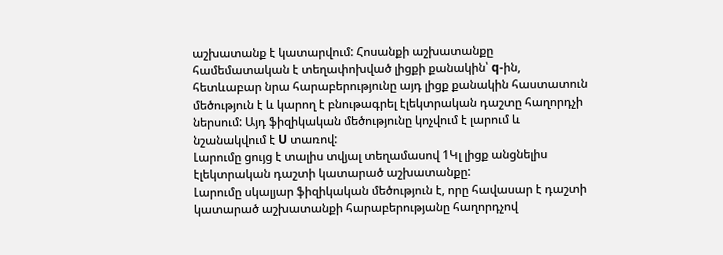աշխատանք է կատարվում: Հոսանքի աշխատանքը համեմատական է տեղափոխված լիցքի քանակին՝ q-ին, հետևաբար նրա հարաբերությունը այդ լիցք քանակին հաստատուն մեծություն է և կարող է բնութագրել էլեկտրական դաշտը հաղորդչի ներսում: Այդ ֆիզիկական մեծությունը կոչվում է լարում և նշանակվում է U տառով:
Լարումը ցույց է տալիս տվյալ տեղամասով 1Կլ լիցք անցնելիս էլեկտրական դաշտի կատարած աշխատանքը:
Լարումը սկալյար ֆիզիկական մեծություն է, որը հավասար է դաշտի կատարած աշխատանքի հարաբերությանը հաղորդչով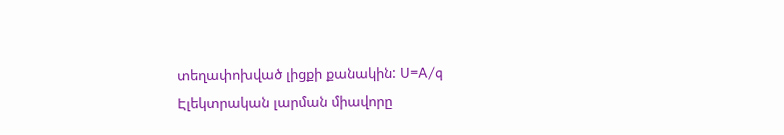տեղափոխված լիցքի քանակին: U=A/q
Էլեկտրական լարման միավորը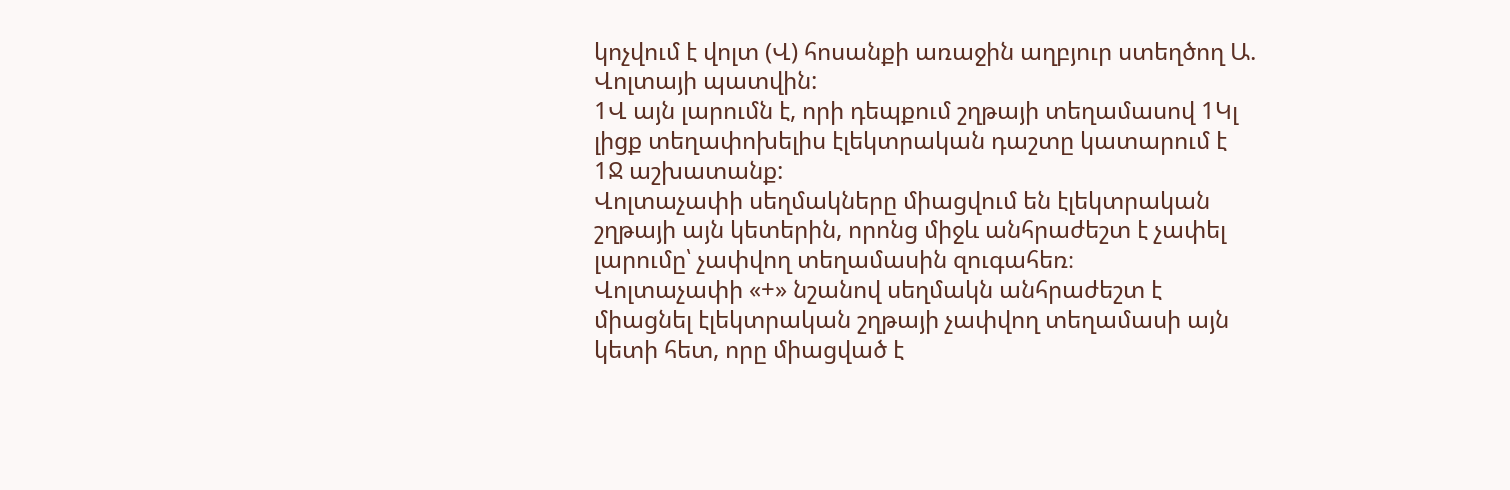կոչվում է վոլտ (Վ) հոսանքի առաջին աղբյուր ստեղծող Ա. Վոլտայի պատվին:
1Վ այն լարումն է, որի դեպքում շղթայի տեղամասով 1Կլ լիցք տեղափոխելիս էլեկտրական դաշտը կատարում է 1Ջ աշխատանք:
Վոլտաչափի սեղմակները միացվում են էլեկտրական շղթայի այն կետերին, որոնց միջև անհրաժեշտ է չափել լարումը՝ չափվող տեղամասին զուգահեռ։
Վոլտաչափի «+» նշանով սեղմակն անհրաժեշտ է միացնել էլեկտրական շղթայի չափվող տեղամասի այն կետի հետ, որը միացված է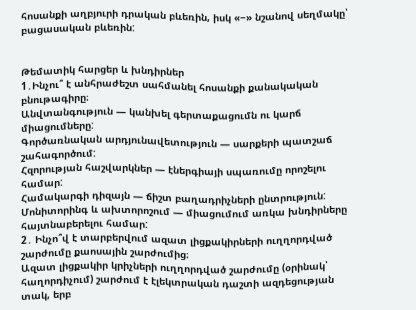հոսանքի աղբյուրի դրական բևեռին, իսկ «−» նշանով սեղմակը՝ բացասական բևեռին:


Թեմատիկ հարցեր և խնդիրներ
1․Ինչու՞ է անհրաժեշտ սահմանել հոսանքի քանակական բնութագիրը։
Անվտանգություն — կանխել գերտաքացումն ու կարճ միացումները:
Գործառնական արդյունավետություն — սարքերի պատշաճ շահագործում:
Հզորության հաշվարկներ — էներգիայի սպառումը որոշելու համար:
Համակարգի դիզայն — ճիշտ բաղադրիչների ընտրություն:
Մոնիտորինգ և ախտորոշում — միացումում առկա խնդիրները հայտնաբերելու համար:
2․ Ինչո՞վ է տարբերվում ազատ լիցքակիրների ուղղորդված շարժումը քաոսային շարժումից։
Ազատ լիցքակիր կրիչների ուղղորդված շարժումը (օրինակ՝ հաղորդիչում) շարժում է էլեկտրական դաշտի ազդեցության տակ, երբ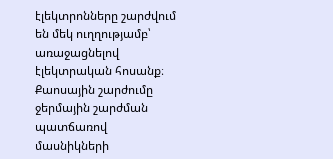էլեկտրոնները շարժվում են մեկ ուղղությամբ՝ առաջացնելով էլեկտրական հոսանք։
Քաոսային շարժումը ջերմային շարժման պատճառով մասնիկների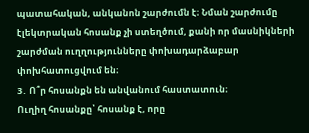պատահական, անկանոն շարժումն է։ Նման շարժումը էլեկտրական հոսանք չի ստեղծում, քանի որ մասնիկների շարժման ուղղությունները փոխադարձաբար փոխհատուցվում են։
3․ Ո՞ր հոսանքն են անվանում հաստատուն։
Ուղիղ հոսանքը՝ հոսանք է, որը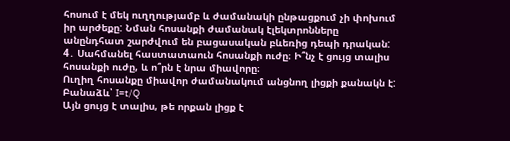հոսում է մեկ ուղղությամբ և ժամանակի ընթացքում չի փոխում իր արժեքը: Նման հոսանքի ժամանակ էլեկտրոնները անընդհատ շարժվում են բացասական բևեռից դեպի դրական:
4․ Սահմանել հաստատաուն հոսանքի ուժը։ Ի՞նչ է ցույց տալիս հոսանքի ուժը, և ո՞րն է նրա միավորը։
Ուղիղ հոսանքը միավոր ժամանակում անցնող լիցքի քանակն է:
Բանաձև՝ I=t/Q
Այն ցույց է տալիս, թե որքան լիցք է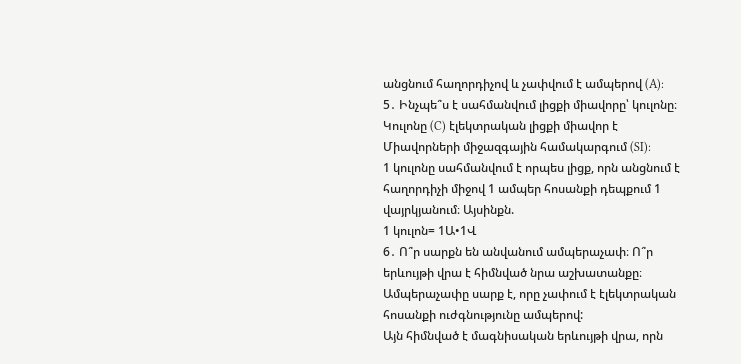անցնում հաղորդիչով և չափվում է ամպերով (A):
5․ Ինչպե՞ս է սահմանվում լիցքի միավորը՝ կուլոնը։
Կուլոնը (C) էլեկտրական լիցքի միավոր է Միավորների միջազգային համակարգում (SI):
1 կուլոնը սահմանվում է որպես լիցք, որն անցնում է հաղորդիչի միջով 1 ամպեր հոսանքի դեպքում 1 վայրկյանում։ Այսինքն.
1 կուլոն= 1Ա•1Վ
6․ Ո՞ր սարքն են անվանում ամպերաչափ։ Ո՞ր երևույթի վրա է հիմնված նրա աշխատանքը։
Ամպերաչափը սարք է, որը չափում է էլեկտրական հոսանքի ուժգնությունը ամպերով:
Այն հիմնված է մագնիսական երևույթի վրա, որն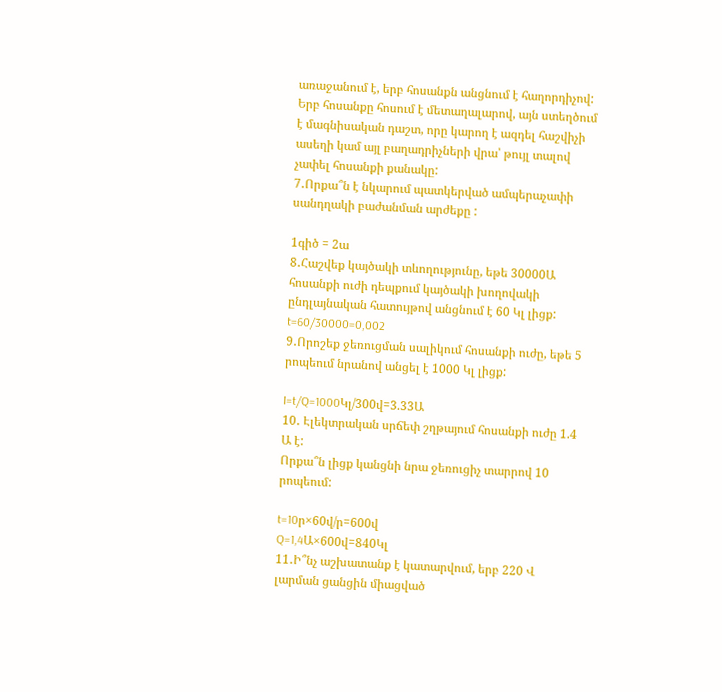առաջանում է, երբ հոսանքն անցնում է հաղորդիչով: Երբ հոսանքը հոսում է մետաղալարով, այն ստեղծում է մագնիսական դաշտ, որը կարող է ազդել հաշվիչի ասեղի կամ այլ բաղադրիչների վրա՝ թույլ տալով չափել հոսանքի քանակը:
7․Որքա՞ն է նկարում պատկերված ամպերաչափի սանդղակի բաժանման արժեքը :

1գիծ = 2ա
8․Հաշվեք կայծակի տևողությունը, եթե 30000Ա հոսանքի ուժի դեպքում կայծակի խողովակի ընդլայնական հատույթով անցնում է 60 Կլ լիցք:
t=60/30000=0,002
9․Որոշեք ջեռուցման սալիկում հոսանքի ուժը, եթե 5 րոպեում նրանով անցել է 1000 Կլ լիցք:

I=t/Q=1000Կլ/300վ=3.33Ա
10․ Էլեկտրական սրճեփ շղթայում հոսանքի ուժը 1.4 Ա է:
Որքա՞ն լիցք կանցնի նրա ջեռուցիչ տարրով 10 րոպեում:

t=10ր×60վ/ր=600վ
Q=1,4Ա×600վ=840Կլ
11․Ի՞նչ աշխատանք է կատարվում, երբ 220 Վ լարման ցանցին միացված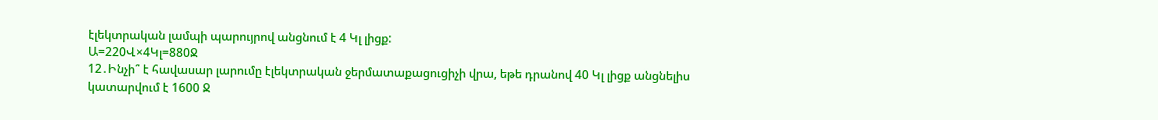էլեկտրական լամպի պարույրով անցնում է 4 Կլ լիցք:
Ա=220Վ×4Կլ=880Ջ
12․Ինչի՞ է հավասար լարումը էլեկտրական ջերմատաքացուցիչի վրա, եթե դրանով 40 Կլ լիցք անցնելիս կատարվում է 1600 Ջ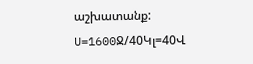աշխատանք:
U=1600Ջ/40Կլ=40Վ